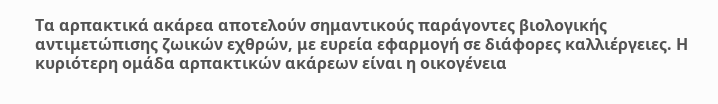Τα αρπακτικά ακάρεα αποτελούν σημαντικούς παράγοντες βιολογικής αντιμετώπισης ζωικών εχθρών, με ευρεία εφαρμογή σε διάφορες καλλιέργειες. Η κυριότερη ομάδα αρπακτικών ακάρεων είναι η οικογένεια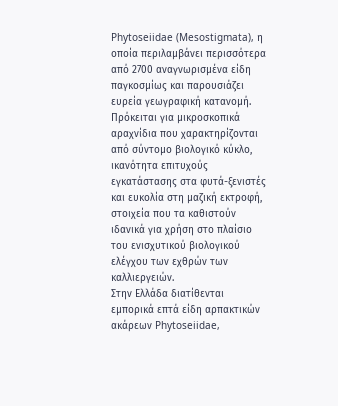Phytoseiidae (Mesostigmata), η οποία περιλαμβάνει περισσότερα από 2700 αναγνωρισμένα είδη παγκοσμίως και παρουσιάζει ευρεία γεωγραφική κατανομή. Πρόκειται για μικροσκοπικά αραχνίδια που χαρακτηρίζονται από σύντομο βιολογικό κύκλο, ικανότητα επιτυχούς εγκατάστασης στα φυτά-ξενιστές και ευκολία στη μαζική εκτροφή, στοιχεία που τα καθιστούν ιδανικά για χρήση στο πλαίσιο του ενισχυτικού βιολογικού ελέγχου των εχθρών των καλλιεργειών.
Στην Ελλάδα διατίθενται εμπορικά επτά είδη αρπακτικών ακάρεων Phytoseiidae,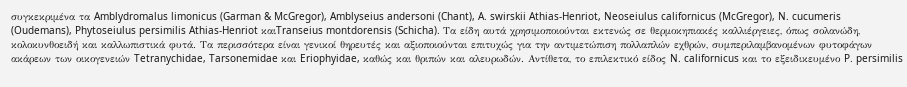συγκεκριμένα τα Amblydromalus limonicus (Garman & McGregor), Amblyseius andersoni (Chant), A. swirskii Athias-Henriot, Neoseiulus californicus (McGregor), N. cucumeris (Oudemans), Phytoseiulus persimilis Athias-Henriot καιTranseius montdorensis (Schicha). Τα είδη αυτά χρησιμοποιούνται εκτενώς σε θερμοκηπιακές καλλιέργειες, όπως σολανώδη, κολοκυνθοειδή και καλλωπιστικά φυτά. Τα περισσότερα είναι γενικοί θηρευτές και αξιοποιούνται επιτυχώς για την αντιμετώπιση πολλαπλών εχθρών, συμπεριλαμβανομένων φυτοφάγων ακάρεων των οικογενειών Tetranychidae, Tarsonemidae και Eriophyidae, καθώς και θριπών και αλευρωδών. Αντίθετα, το επιλεκτικό είδος N. californicus και το εξειδικευμένο P. persimilis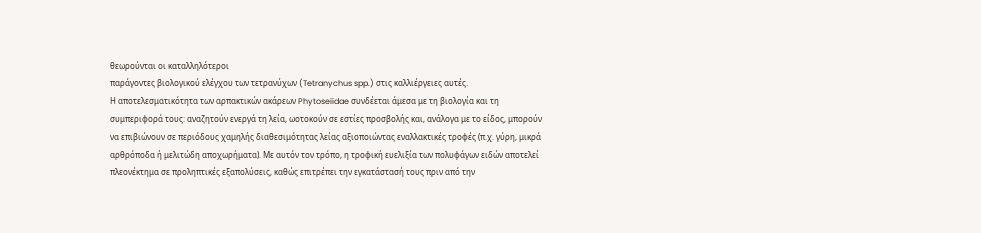θεωρούνται οι καταλληλότεροι
παράγοντες βιολογικού ελέγχου των τετρανύχων (Tetranychus spp.) στις καλλιέργειες αυτές.
Η αποτελεσματικότητα των αρπακτικών ακάρεων Phytoseiidae συνδέεται άμεσα με τη βιολογία και τη συμπεριφορά τους: αναζητούν ενεργά τη λεία, ωοτοκούν σε εστίες προσβολής και, ανάλογα με το είδος, μπορούν να επιβιώνουν σε περιόδους χαμηλής διαθεσιμότητας λείας αξιοποιώντας εναλλακτικές τροφές (π.χ. γύρη, μικρά αρθρόποδα ή μελιτώδη αποχωρήματα). Με αυτόν τον τρόπο, η τροφική ευελιξία των πολυφάγων ειδών αποτελεί πλεονέκτημα σε προληπτικές εξαπολύσεις, καθώς επιτρέπει την εγκατάστασή τους πριν από την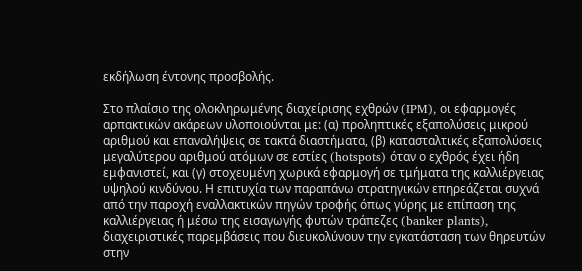εκδήλωση έντονης προσβολής.

Στο πλαίσιο της ολοκληρωμένης διαχείρισης εχθρών (IPM), οι εφαρμογές αρπακτικών ακάρεων υλοποιούνται με: (α) προληπτικές εξαπολύσεις μικρού αριθμού και επαναλήψεις σε τακτά διαστήματα, (β) κατασταλτικές εξαπολύσεις μεγαλύτερου αριθμού ατόμων σε εστίες (hotspots) όταν ο εχθρός έχει ήδη εμφανιστεί, και (γ) στοχευμένη χωρικά εφαρμογή σε τμήματα της καλλιέργειας υψηλού κινδύνου. Η επιτυχία των παραπάνω στρατηγικών επηρεάζεται συχνά από την παροχή εναλλακτικών πηγών τροφής όπως γύρης με επίπαση της καλλιέργειας ή μέσω της εισαγωγής φυτών τράπεζες (banker plants), διαχειριστικές παρεμβάσεις που διευκολύνουν την εγκατάσταση των θηρευτών στην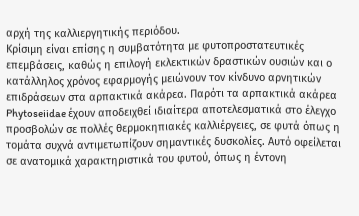αρχή της καλλιεργητικής περιόδου.
Κρίσιμη είναι επίσης η συμβατότητα με φυτοπροστατευτικές επεμβάσεις, καθώς η επιλογή εκλεκτικών δραστικών ουσιών και ο κατάλληλος χρόνος εφαρμογής μειώνουν τον κίνδυνο αρνητικών επιδράσεων στα αρπακτικά ακάρεα. Παρότι τα αρπακτικά ακάρεα Phytoseiidae έχουν αποδειχθεί ιδιαίτερα αποτελεσματικά στο έλεγχο προσβολών σε πολλές θερμοκηπιακές καλλιέργειες, σε φυτά όπως η τομάτα συχνά αντιμετωπίζουν σημαντικές δυσκολίες. Αυτό οφείλεται σε ανατομικά χαρακτηριστικά του φυτού, όπως η έντονη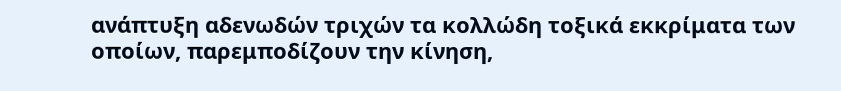ανάπτυξη αδενωδών τριχών τα κολλώδη τοξικά εκκρίματα των οποίων, παρεμποδίζουν την κίνηση,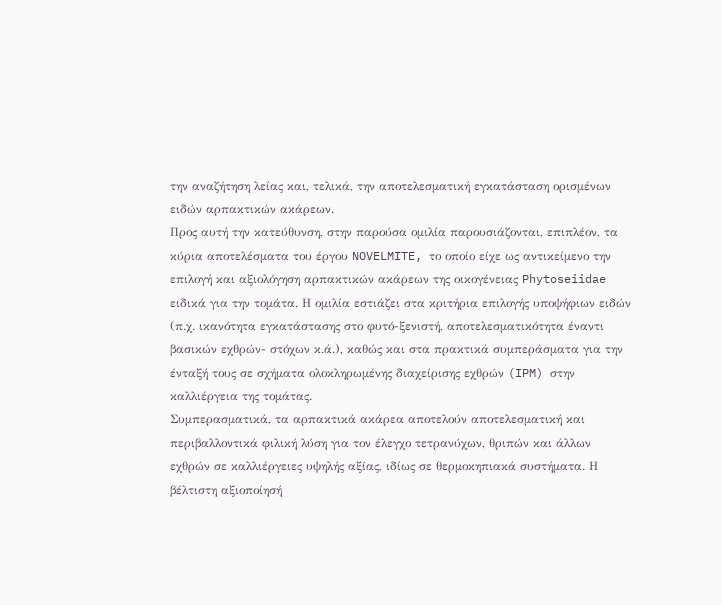την αναζήτηση λείας και, τελικά, την αποτελεσματική εγκατάσταση ορισμένων ειδών αρπακτικών ακάρεων.
Προς αυτή την κατεύθυνση, στην παρούσα ομιλία παρουσιάζονται, επιπλέον, τα κύρια αποτελέσματα του έργου NOVELMITE, το οποίο είχε ως αντικείμενο την επιλογή και αξιολόγηση αρπακτικών ακάρεων της οικογένειας Phytoseiidae ειδικά για την τομάτα. Η ομιλία εστιάζει στα κριτήρια επιλογής υποψήφιων ειδών (π.χ. ικανότητα εγκατάστασης στο φυτό-ξενιστή, αποτελεσματικότητα έναντι βασικών εχθρών- στόχων κ.ά.), καθώς και στα πρακτικά συμπεράσματα για την ένταξή τους σε σχήματα ολοκληρωμένης διαχείρισης εχθρών (IPM) στην καλλιέργεια της τομάτας.
Συμπερασματικά, τα αρπακτικά ακάρεα αποτελούν αποτελεσματική και περιβαλλοντικά φιλική λύση για τον έλεγχο τετρανύχων, θριπών και άλλων εχθρών σε καλλιέργειες υψηλής αξίας, ιδίως σε θερμοκηπιακά συστήματα. Η βέλτιστη αξιοποίησή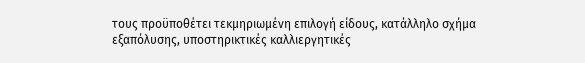τους προϋποθέτει τεκμηριωμένη επιλογή είδους, κατάλληλο σχήμα εξαπόλυσης, υποστηρικτικές καλλιεργητικές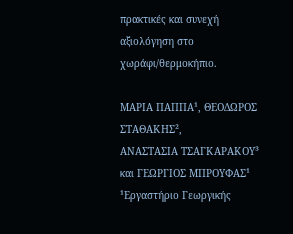πρακτικές και συνεχή αξιολόγηση στο χωράφι/θερμοκήπιο.

ΜΑΡΙΑ ΠΑΠΠΑ¹, ΘΕΟΔΩΡΟΣ ΣΤΑΘΑΚΗΣ²,
ΑΝΑΣΤΑΣΙΑ ΤΣΑΓΚΑΡΑΚΟΥ³ και ΓΕΩΡΓΙΟΣ ΜΠΡΟΥΦΑΣ¹
¹Εργαστήριο Γεωργικής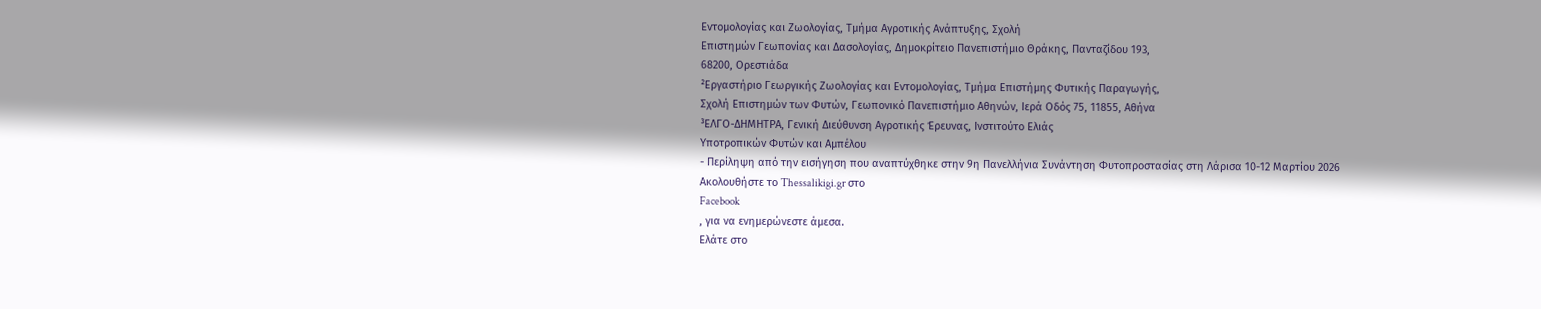Εντομολογίας και Ζωολογίας, Τμήμα Αγροτικής Ανάπτυξης, Σχολή
Επιστημών Γεωπονίας και Δασολογίας, Δημοκρίτειο Πανεπιστήμιο Θράκης, Πανταζίδου 193,
68200, Ορεστιάδα
²Εργαστήριο Γεωργικής Ζωολογίας και Εντομολογίας, Τμήμα Επιστήμης Φυτικής Παραγωγής,
Σχολή Επιστημών των Φυτών, Γεωπονικό Πανεπιστήμιο Αθηνών, Ιερά Οδός 75, 11855, Αθήνα
³ΕΛΓΟ-ΔΗΜΗΤΡΑ, Γενική Διεύθυνση Αγροτικής Έρευνας, Ινστιτούτο Ελιάς
Υποτροπικών Φυτών και Αμπέλου
- Περίληψη από την εισήγηση που αναπτύχθηκε στην 9η Πανελλήνια Συνάντηση Φυτοπροστασίας στη Λάρισα 10-12 Μαρτίου 2026
Ακολουθήστε το Thessalikigi.gr στο
Facebook
, για να ενημερώνεστε άμεσα.
Ελάτε στο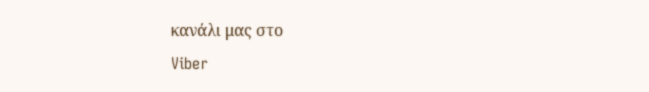κανάλι μας στο
Viber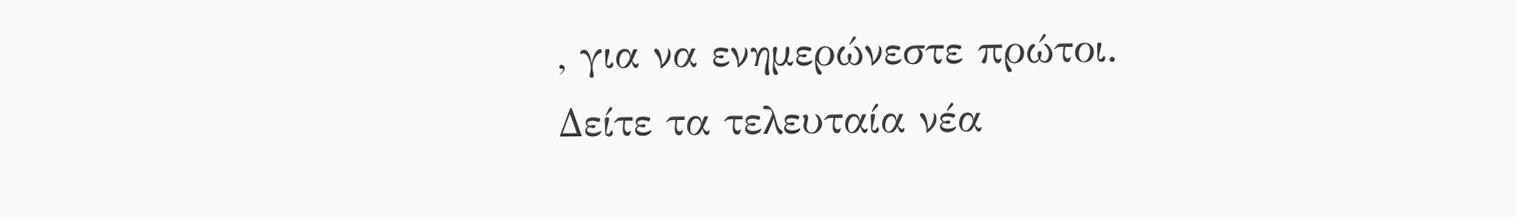, για να ενημερώνεστε πρώτοι.
Δείτε τα τελευταία νέα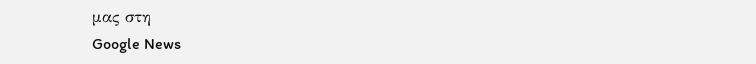μας στη
Google News